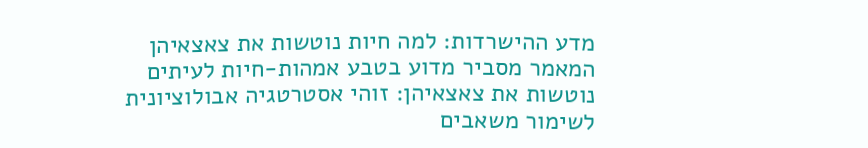מדע ההישרדות: למה חיות נוטשות את צאצאיהן
המאמר מסביר מדוע בטבע אמהות-חיות לעיתים נוטשות את צאצאיהן: זוהי אסטרטגיה אבולוציונית לשימור משאבים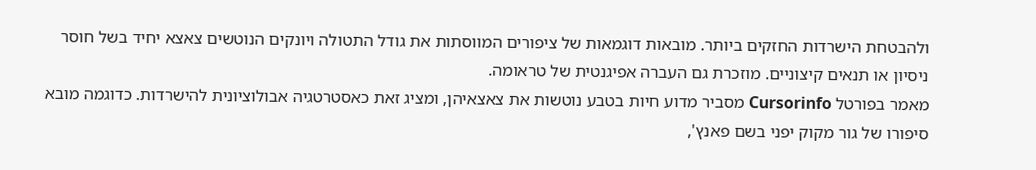ולהבטחת הישרדות החזקים ביותר. מובאות דוגמאות של ציפורים המווסתות את גודל התטולה ויונקים הנוטשים צאצא יחיד בשל חוסר ניסיון או תנאים קיצוניים. מוזכרת גם העברה אפיגנטית של טראומה.
מאמר בפורטל Cursorinfo מסביר מדוע חיות בטבע נוטשות את צאצאיהן, ומציג זאת כאסטרטגיה אבולוציונית להישרדות. כדוגמה מובא סיפורו של גור מקוק יפני בשם פאנץ',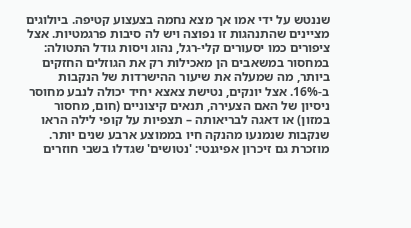שננטש על ידי אמו אך מצא נחמה בצעצוע קטיפה. ביולוגים מציינים שהתנהגות זו נפוצה ויש לה סיבות פרגמטיות. אצל ציפורים כמו יסעורים קלי-רגל, נהוג ויסות גודל התטולה: במחסור במשאבים הן מאכילות רק את הגוזלים החזקים ביותר, מה שמעלה את שיעור ההישרדות של הנקבות ב-16%. אצל יונקים, נטישת צאצא יחיד יכולה לנבע מחוסר ניסיון של האם הצעירה, תנאים קיצוניים (חום, מחסור במזון) או דאגה לבריאותה – תצפיות על קופי לילה הראו שנקבות שנמנעו מהנקה חיו בממוצע ארבע שנים יותר. מוזכרת גם זיכרון אפיגנטי: 'נטושים' שגדלו בשבי חוזרים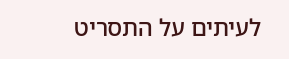לעיתים על התסריט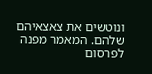ונוטשים את צאצאיהם שלהם. המאמר מפנה לפרסום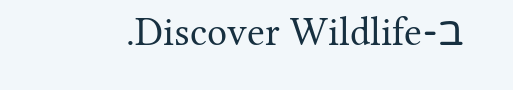ב-Discover Wildlife.